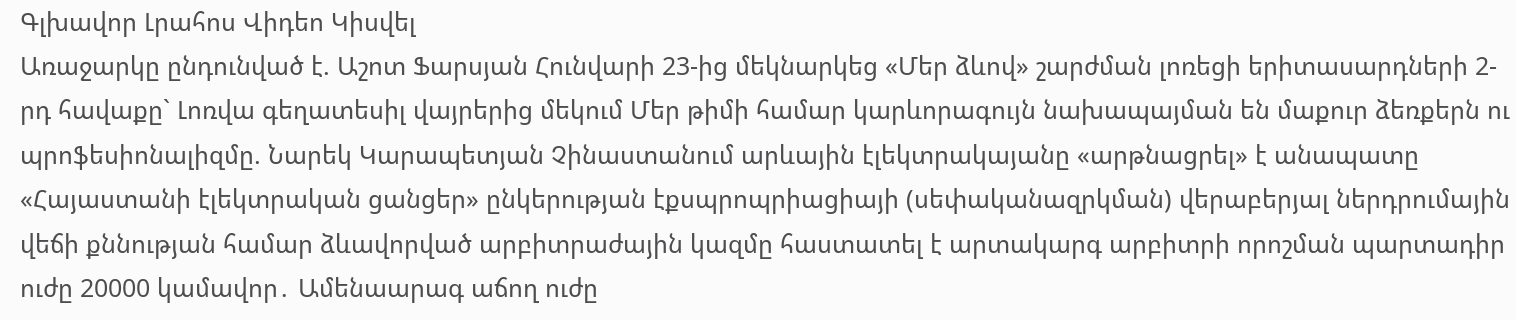Գլխավոր Լրահոս Վիդեո Կիսվել
Առաջարկը ընդունված է. Աշոտ Ֆարսյան Հունվարի 23-ից մեկնարկեց «Մեր ձևով» շարժման լոռեցի երիտասարդների 2-րդ հավաքը` Լոռվա գեղատեսիլ վայրերից մեկում Մեր թիմի համար կարևորագույն նախապայման են մաքուր ձեռքերն ու պրոֆեսիոնալիզմը. Նարեկ Կարապետյան Չինաստանում արևային էլեկտրակայանը «արթնացրել» է անապատը «Հայաստանի էլեկտրական ցանցեր» ընկերության էքսպրոպրիացիայի (սեփականազրկման) վերաբերյալ ներդրումային վեճի քննության համար ձևավորված արբիտրաժային կազմը հաստատել է արտակարգ արբիտրի որոշման պարտադիր ուժը 20000 կամավոր․ Ամենաարագ աճող ուժը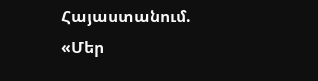Հայաստանում. «Մեր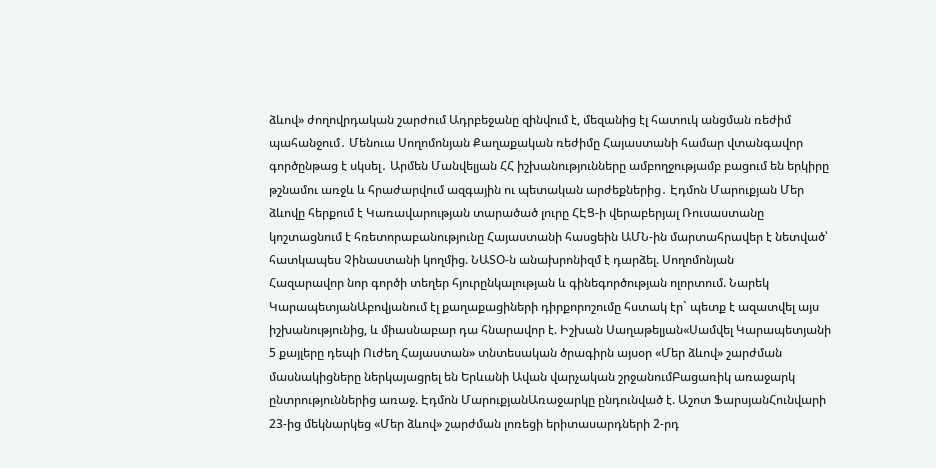ձևով» ժողովրդական շարժում Ադրբեջանը զինվում է, մեզանից էլ հատուկ անցման ռեժիմ պահանջում․ Մենուա Սողոմոնյան Քաղաքական ռեժիմը Հայաստանի համար վտանգավոր գործընթաց է սկսել․ Արմեն Մանվելյան ՀՀ իշխանությունները ամբողջությամբ բացում են երկիրը թշնամու առջև և հրաժարվում ազգային ու պետական արժեքներից․ Էդմոն Մարուքյան Մեր ձևովը հերքում է Կառավարության տարածած լուրը ՀԷՑ-ի վերաբերյալ Ռուսաստանը կոշտացնում է հռետորաբանությունը Հայաստանի հասցեին ԱՄՆ-ին մարտահրավեր է նետված՝ հատկապես Չինաստանի կողմից. ՆԱՏՕ-ն անախրոնիզմ է դարձել. Սողոմոնյան
Հազարավոր նոր գործի տեղեր հյուրընկալության և գինեգործության ոլորտում. Նարեկ ԿարապետյանԱբովյանում էլ քաղաքացիների դիրքորոշումը հստակ էր` պետք է ազատվել այս իշխանությունից, և միասնաբար դա հնարավոր է. Իշխան Սաղաթելյան«Սամվել Կարապետյանի 5 քայլերը դեպի Ուժեղ Հայաստան» տնտեսական ծրագիրն այսօր «Մեր ձևով» շարժման մասնակիցները ներկայացրել են Երևանի Ավան վարչական շրջանումԲացառիկ առաջարկ ընտրություններից առաջ. Էդմոն ՄարուքյանԱռաջարկը ընդունված է. Աշոտ ՖարսյանՀունվարի 23-ից մեկնարկեց «Մեր ձևով» շարժման լոռեցի երիտասարդների 2-րդ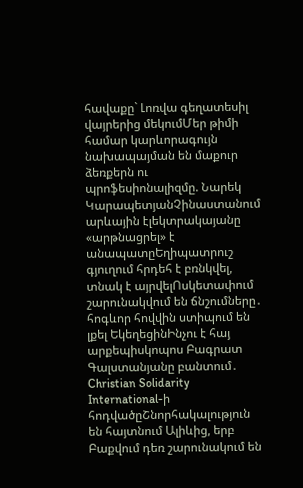հավաքը` Լոռվա գեղատեսիլ վայրերից մեկումՄեր թիմի համար կարևորագույն նախապայման են մաքուր ձեռքերն ու պրոֆեսիոնալիզմը. Նարեկ ԿարապետյանՉինաստանում արևային էլեկտրակայանը «արթնացրել» է անապատըԵղիպատրուշ գյուղում հրդեհ է բռնկվել, տնակ է այրվելՈսկետափում շարունակվում են ճնշումները․ հոգևոր հովվին ստիպում են լքել ԵկեղեցինԻնչու է հայ արքեպիսկոպոս Բագրատ Գալստանյանը բանտում․ Christian Solidarity International-ի հոդվածըՇնորհակալություն են հայտնում Ալիևից, երբ Բաքվում դեռ շարունակում են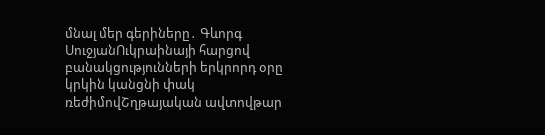մնալ մեր գերիները․ Գևորգ ՍուջյանՈւկրաինայի հարցով բանակցությունների երկրորդ օրը կրկին կանցնի փակ ռեժիմովՇղթայական ավտովթար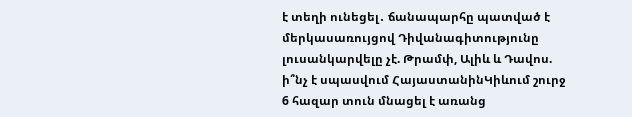է տեղի ունեցել․ ճանապարհը պատված է մերկասառույցով Դիվանագիտությունը լուսանկարվելը չէ. Թրամփ, Ալիև և Դավոս. ի՞նչ է սպասվում ՀայաստանինԿիևում շուրջ 6 հազար տուն մնացել է առանց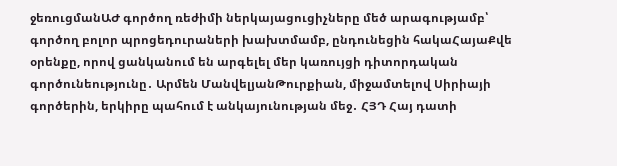ջեռուցմանԱԺ գործող ռեժիմի ներկայացուցիչները մեծ արագությամբ՝ գործող բոլոր պրոցեդուրաների խախտմամբ, ընդունեցին հակաՀայաՔվե օրենքը, որով ցանկանում են արգելել մեր կառույցի դիտորդական գործունեությունը․ Արմեն ՄանվելյանԹուրքիան, միջամտելով Սիրիայի գործերին, երկիրը պահում է անկայունության մեջ․ ՀՅԴ Հայ դատի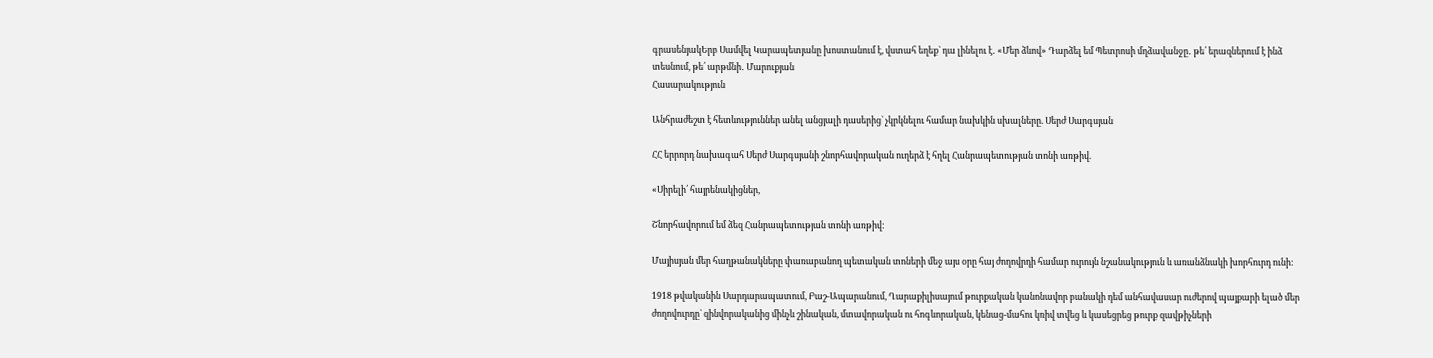գրասենյակԵրբ Սամվել Կարապետյանը խոստանում է, վստահ եղեք` դա լինելու է․ «Մեր ձևով» Դարձել եմ Պետրոսի մղձավանջը․ թե՛ երազներում է ինձ տեսնում, թե՛ արթմնի․ Մարուքյան
Հասարակություն

Անհրաժեշտ է հետևություններ անել անցյալի դասերից` չկրկնելու համար նախկին սխալները. Սերժ Սարգսյան

ՀՀ երրորդ նախագահ Սերժ Սարգսյանի շնորհավորական ուղերձ է հղել Հանրապետության տոնի առթիվ.

«Սիրելի՛ հայրենակիցներ,

Շնորհավորում եմ ձեզ Հանրապետության տոնի առթիվ:

Մայիսյան մեր հաղթանակները փառաբանող պետական տոների մեջ այս օրը հայ ժողովրդի համար ուրույն նշանակություն և առանձնակի խորհուրդ ունի:

1918 թվականին Սարդարապատում, Բաշ-Ապարանում, Ղարաքիլիսայում թուրքական կանոնավոր բանակի դեմ անհավասար ուժերով պայքարի ելած մեր ժողովուրդը` զինվորականից մինչև շինական, մտավորական ու հոգևորական, կենաց-մահու կռիվ տվեց և կասեցրեց թուրք զավթիչների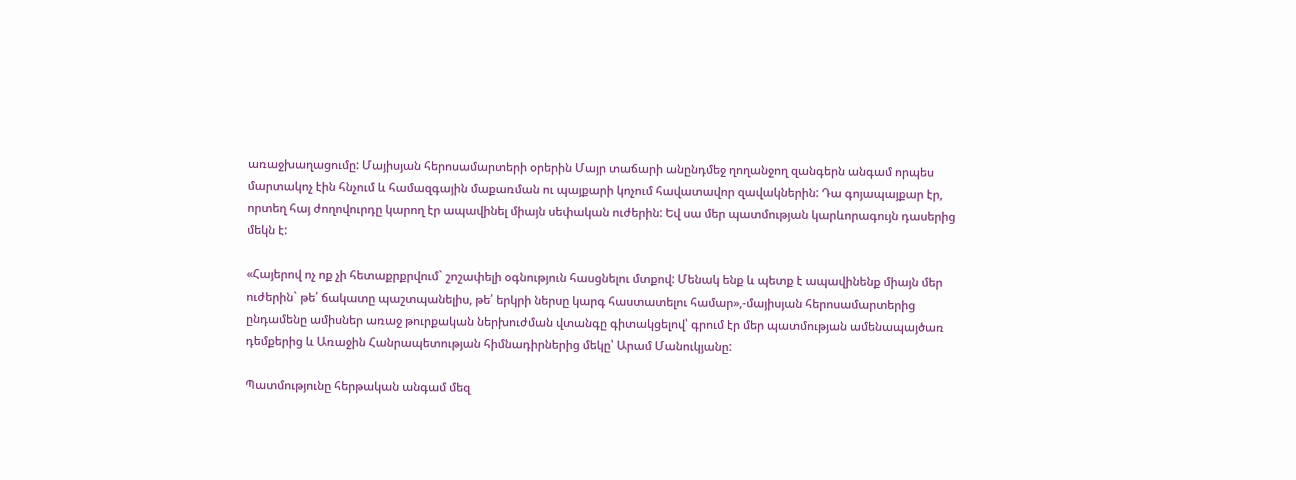առաջխաղացումը: Մայիսյան հերոսամարտերի օրերին Մայր տաճարի անընդմեջ ղողանջող զանգերն անգամ որպես մարտակոչ էին հնչում և համազգային մաքառման ու պայքարի կոչում հավատավոր զավակներին: Դա գոյապայքար էր, որտեղ հայ ժողովուրդը կարող էր ապավինել միայն սեփական ուժերին: Եվ սա մեր պատմության կարևորագույն դասերից մեկն է:

«Հայերով ոչ ոք չի հետաքրքրվում` շոշափելի օգնություն հասցնելու մտքով: Մենակ ենք և պետք է ապավինենք միայն մեր ուժերին` թե՛ ճակատը պաշտպանելիս, թե՛ երկրի ներսը կարգ հաստատելու համար»,-մայիսյան հերոսամարտերից ընդամենը ամիսներ առաջ թուրքական ներխուժման վտանգը գիտակցելով՝ գրում էր մեր պատմության ամենապայծառ դեմքերից և Առաջին Հանրապետության հիմնադիրներից մեկը՝ Արամ Մանուկյանը:

Պատմությունը հերթական անգամ մեզ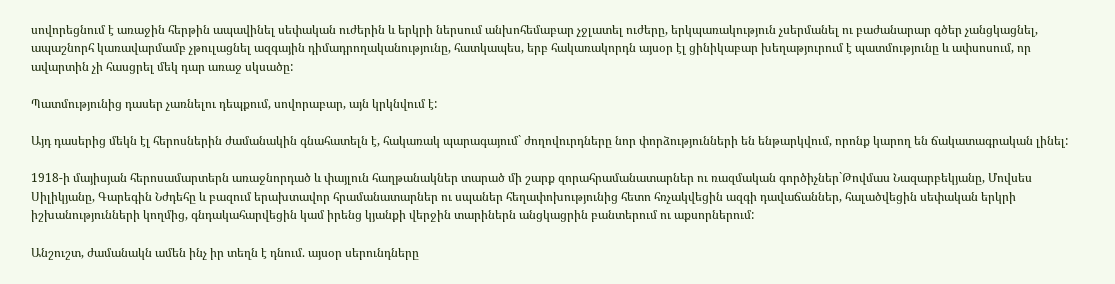սովորեցնում է առաջին հերթին ապավինել սեփական ուժերին և երկրի ներսում անխոհեմաբար չջլատել ուժերը, երկպառակություն չսերմանել ու բաժանարար գծեր չանցկացնել, ապաշնորհ կառավարմամբ չթուլացնել ազգային դիմադրողականությունը, հատկապես, երբ հակառակորդն այսօր էլ ցինիկաբար խեղաթյուրում է պատմությունը և ափսոսում, որ ավարտին չի հասցրել մեկ դար առաջ սկսածը:

Պատմությունից դասեր չառնելու դեպքում, սովորաբար, այն կրկնվում է:

Այդ դասերից մեկն էլ հերոսներին ժամանակին գնահատելն է, հակառակ պարագայում` ժողովուրդները նոր փորձությունների են ենթարկվում, որոնք կարող են ճակատագրական լինել:

1918-ի մայիսյան հերոսամարտերն առաջնորդած և փայլուն հաղթանակներ տարած մի շարք զորահրամանատարներ ու ռազմական գործիչներ`Թովմաս Նազարբեկյանը, Մովսես Սիլիկյանը, Գարեգին Նժդեհը և բազում երախտավոր հրամանատարներ ու սպաներ հեղափոխությունից հետո հռչակվեցին ազգի դավաճաններ, հալածվեցին սեփական երկրի իշխանությունների կողմից, գնդակահարվեցին կամ իրենց կյանքի վերջին տարիներն անցկացրին բանտերում ու աքսորներում:

Անշուշտ, ժամանակն ամեն ինչ իր տեղն է դնում. այսօր սերունդները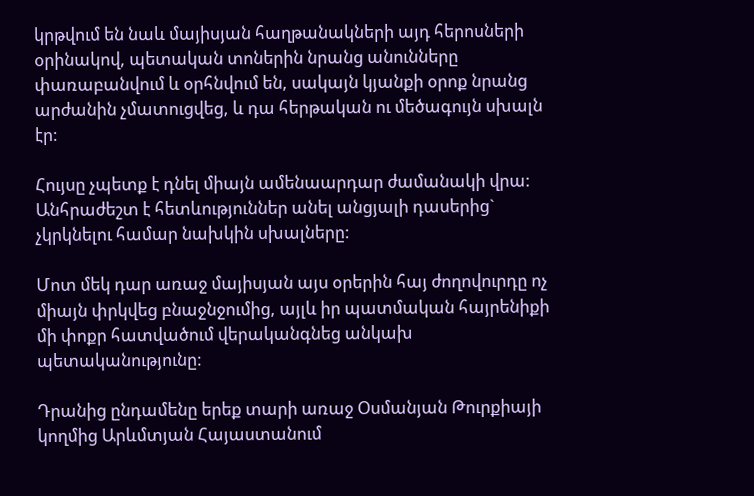կրթվում են նաև մայիսյան հաղթանակների այդ հերոսների օրինակով, պետական տոներին նրանց անունները փառաբանվում և օրհնվում են, սակայն կյանքի օրոք նրանց արժանին չմատուցվեց, և դա հերթական ու մեծագույն սխալն էր:

Հույսը չպետք է դնել միայն ամենաարդար ժամանակի վրա: Անհրաժեշտ է հետևություններ անել անցյալի դասերից` չկրկնելու համար նախկին սխալները:

Մոտ մեկ դար առաջ մայիսյան այս օրերին հայ ժողովուրդը ոչ միայն փրկվեց բնաջնջումից, այլև իր պատմական հայրենիքի մի փոքր հատվածում վերականգնեց անկախ պետականությունը:

Դրանից ընդամենը երեք տարի առաջ Օսմանյան Թուրքիայի կողմից Արևմտյան Հայաստանում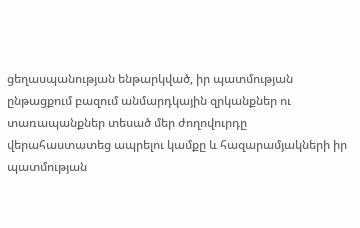ցեղասպանության ենթարկված, իր պատմության ընթացքում բազում անմարդկային զրկանքներ ու տառապանքներ տեսած մեր ժողովուրդը վերահաստատեց ապրելու կամքը և հազարամյակների իր պատմության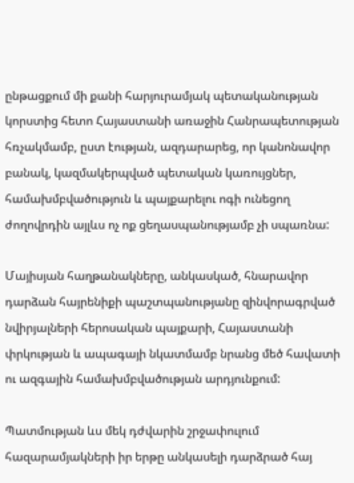ընթացքում մի քանի հարյուրամյակ պետականության կորստից հետո Հայաստանի առաջին Հանրապետության հռչակմամբ, ըստ էության, ազդարարեց, որ կանոնավոր բանակ, կազմակերպված պետական կառույցներ, համախմբվածություն և պայքարելու ոգի ունեցող ժողովրդին այլևս ոչ ոք ցեղասպանությամբ չի սպառնա:

Մայիսյան հաղթանակները, անկասկած, հնարավոր դարձան հայրենիքի պաշտպանությանը զինվորագրված նվիրյալների հերոսական պայքարի, Հայաստանի փրկության և ապագայի նկատմամբ նրանց մեծ հավատի ու ազգային համախմբվածության արդյունքում:

Պատմության ևս մեկ դժվարին շրջափուլում հազարամյակների իր երթը անկասելի դարձրած հայ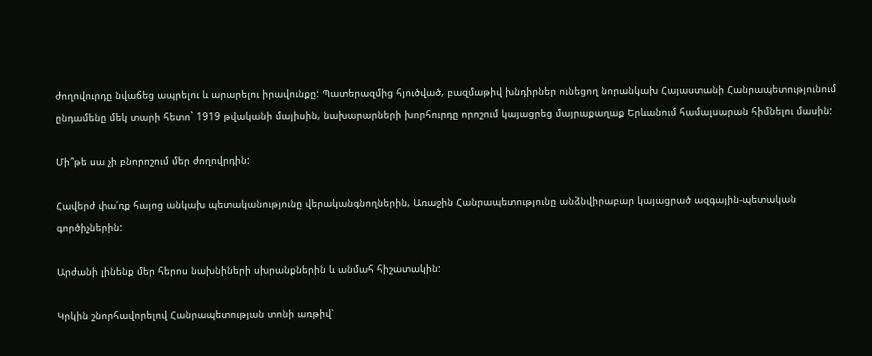ժողովուրդը նվաճեց ապրելու և արարելու իրավունքը: Պատերազմից հյուծված, բազմաթիվ խնդիրներ ունեցող նորանկախ Հայաստանի Հանրապետությունում ընդամենը մեկ տարի հետո` 1919 թվականի մայիսին, նախարարների խորհուրդը որոշում կայացրեց մայրաքաղաք Երևանում համալսարան հիմնելու մասին:

Մի՞թե սա չի բնորոշում մեր ժողովրդին:

Հավերժ փա՛ռք հայոց անկախ պետականությունը վերականգնողներին, Առաջին Հանրապետությունը անձնվիրաբար կայացրած ազգային-պետական գործիչներին:

Արժանի լինենք մեր հերոս նախնիների սխրանքներին և անմահ հիշատակին:

Կրկին շնորհավորելով Հանրապետության տոնի առթիվ՝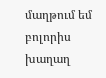մաղթում եմ բոլորիս խաղաղ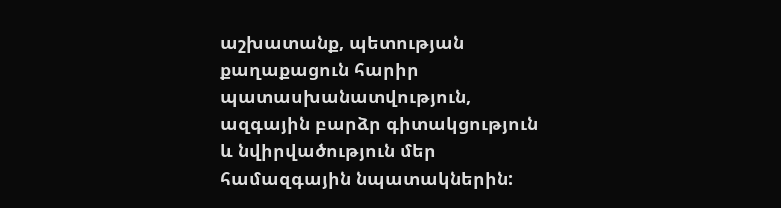աշխատանք, պետության քաղաքացուն հարիր պատասխանատվություն, ազգային բարձր գիտակցություն և նվիրվածություն մեր համազգային նպատակներին: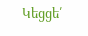Կեցցե՛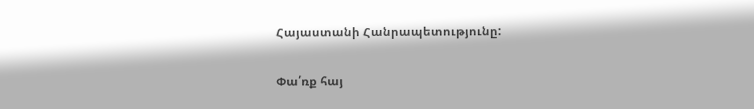Հայաստանի Հանրապետությունը:

Փա՛ռք հայ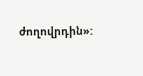ժողովրդին»: